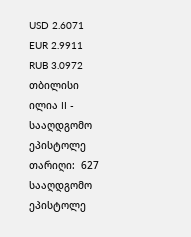USD 2.6071
EUR 2.9911
RUB 3.0972
თბილისი
ილია II - სააღდგომო ეპისტოლე
თარიღი:  627
სააღდგომო ეპისტოლე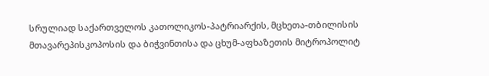სრულიად საქართველოს კათოლიკოს-პატრიარქის, მცხეთა-თბილისის მთავარეპისკოპოსის და ბიჭვინთისა და ცხუმ-აფხაზეთის მიტროპოლიტ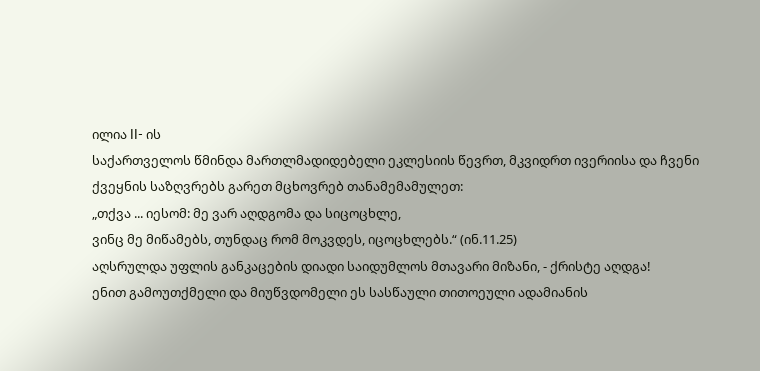ილია II- ის
საქართველოს წმინდა მართლმადიდებელი ეკლესიის წევრთ, მკვიდრთ ივერიისა და ჩვენი ქვეყნის საზღვრებს გარეთ მცხოვრებ თანამემამულეთ:
„თქვა ... იესომ: მე ვარ აღდგომა და სიცოცხლე,
ვინც მე მიწამებს, თუნდაც რომ მოკვდეს, იცოცხლებს.“ (ინ.11.25)
აღსრულდა უფლის განკაცების დიადი საიდუმლოს მთავარი მიზანი, - ქრისტე აღდგა!
ენით გამოუთქმელი და მიუწვდომელი ეს სასწაული თითოეული ადამიანის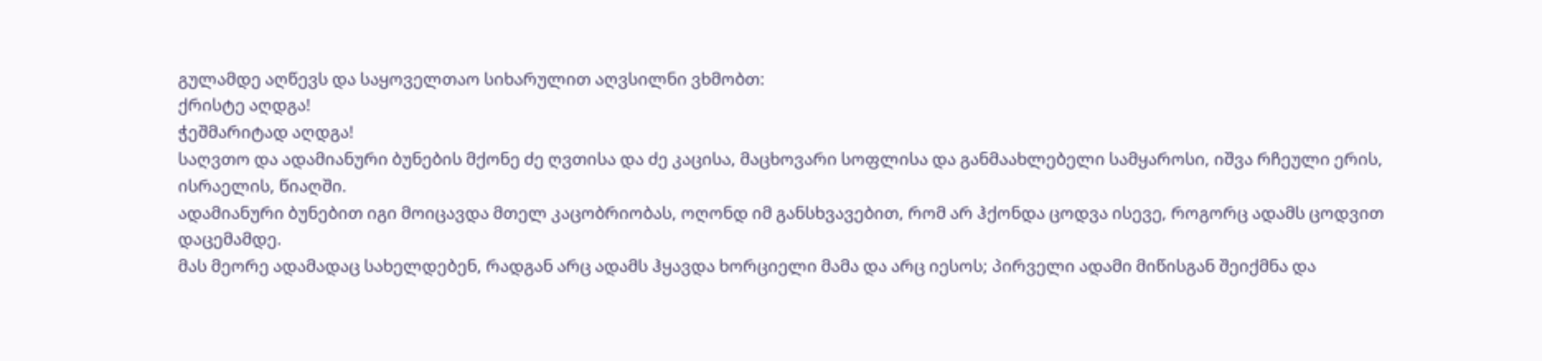გულამდე აღწევს და საყოველთაო სიხარულით აღვსილნი ვხმობთ:
ქრისტე აღდგა!
ჭეშმარიტად აღდგა!
საღვთო და ადამიანური ბუნების მქონე ძე ღვთისა და ძე კაცისა, მაცხოვარი სოფლისა და განმაახლებელი სამყაროსი, იშვა რჩეული ერის, ისრაელის, წიაღში.
ადამიანური ბუნებით იგი მოიცავდა მთელ კაცობრიობას, ოღონდ იმ განსხვავებით, რომ არ ჰქონდა ცოდვა ისევე, როგორც ადამს ცოდვით დაცემამდე.
მას მეორე ადამადაც სახელდებენ, რადგან არც ადამს ჰყავდა ხორციელი მამა და არც იესოს; პირველი ადამი მიწისგან შეიქმნა და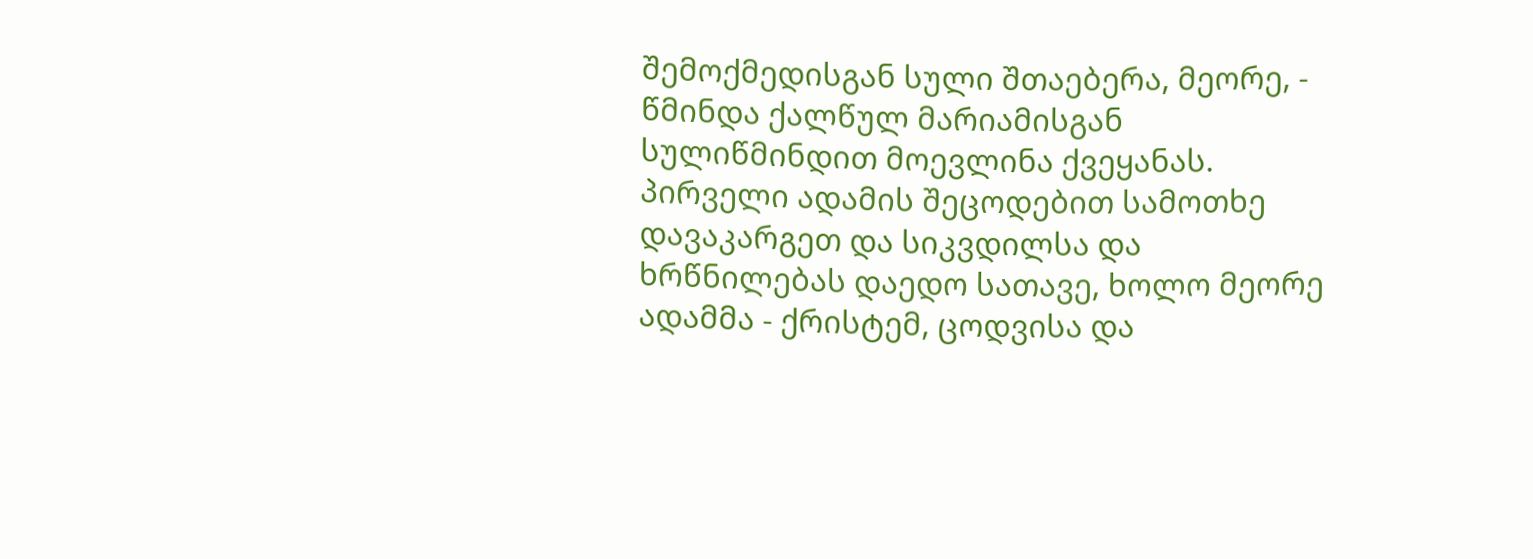შემოქმედისგან სული შთაებერა, მეორე, - წმინდა ქალწულ მარიამისგან სულიწმინდით მოევლინა ქვეყანას. პირველი ადამის შეცოდებით სამოთხე დავაკარგეთ და სიკვდილსა და ხრწნილებას დაედო სათავე, ხოლო მეორე ადამმა - ქრისტემ, ცოდვისა და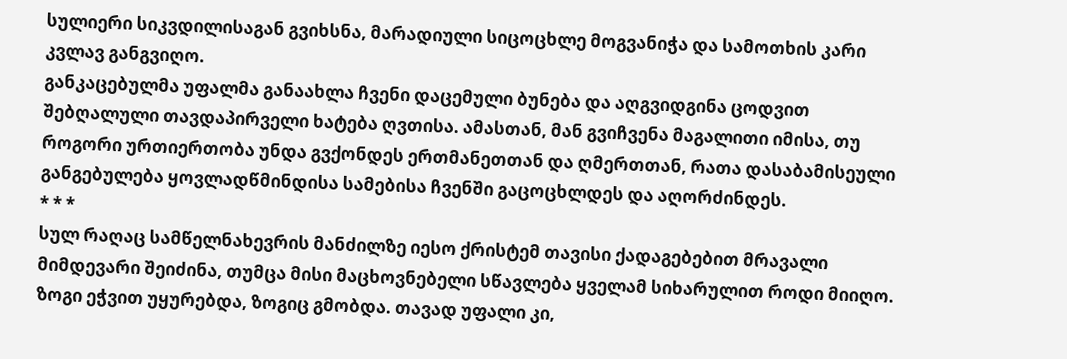სულიერი სიკვდილისაგან გვიხსნა, მარადიული სიცოცხლე მოგვანიჭა და სამოთხის კარი კვლავ განგვიღო.
განკაცებულმა უფალმა განაახლა ჩვენი დაცემული ბუნება და აღგვიდგინა ცოდვით შებღალული თავდაპირველი ხატება ღვთისა. ამასთან, მან გვიჩვენა მაგალითი იმისა, თუ როგორი ურთიერთობა უნდა გვქონდეს ერთმანეთთან და ღმერთთან, რათა დასაბამისეული განგებულება ყოვლადწმინდისა სამებისა ჩვენში გაცოცხლდეს და აღორძინდეს.
* * *
სულ რაღაც სამწელნახევრის მანძილზე იესო ქრისტემ თავისი ქადაგებებით მრავალი მიმდევარი შეიძინა, თუმცა მისი მაცხოვნებელი სწავლება ყველამ სიხარულით როდი მიიღო. ზოგი ეჭვით უყურებდა, ზოგიც გმობდა. თავად უფალი კი,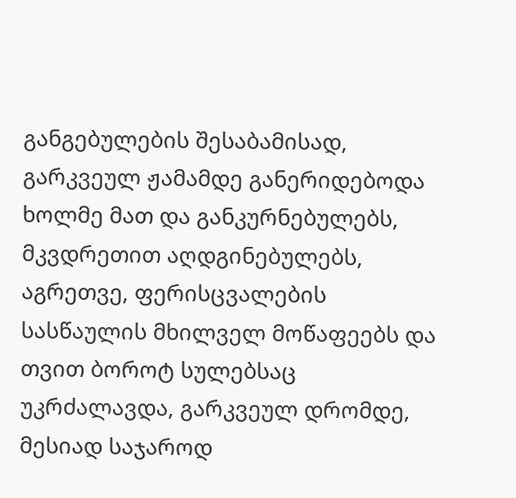განგებულების შესაბამისად, გარკვეულ ჟამამდე განერიდებოდა ხოლმე მათ და განკურნებულებს, მკვდრეთით აღდგინებულებს, აგრეთვე, ფერისცვალების სასწაულის მხილველ მოწაფეებს და თვით ბოროტ სულებსაც უკრძალავდა, გარკვეულ დრომდე, მესიად საჯაროდ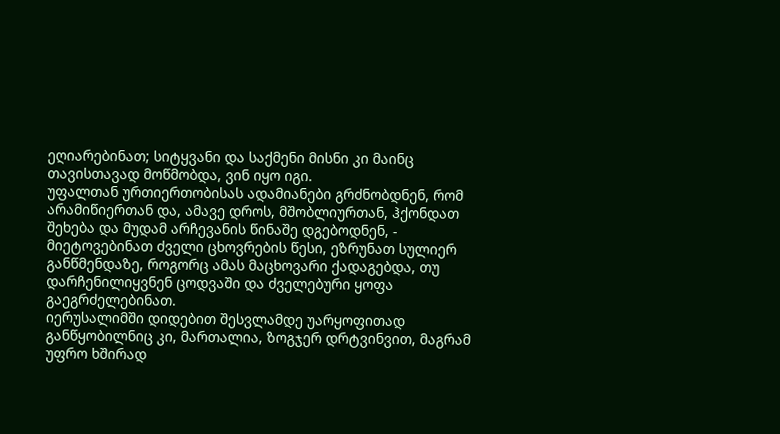ეღიარებინათ; სიტყვანი და საქმენი მისნი კი მაინც თავისთავად მოწმობდა, ვინ იყო იგი.
უფალთან ურთიერთობისას ადამიანები გრძნობდნენ, რომ არამიწიერთან და, ამავე დროს, მშობლიურთან, ჰქონდათ შეხება და მუდამ არჩევანის წინაშე დგებოდნენ, - მიეტოვებინათ ძველი ცხოვრების წესი, ეზრუნათ სულიერ განწმენდაზე, როგორც ამას მაცხოვარი ქადაგებდა, თუ დარჩენილიყვნენ ცოდვაში და ძველებური ყოფა გაეგრძელებინათ.
იერუსალიმში დიდებით შესვლამდე უარყოფითად განწყობილნიც კი, მართალია, ზოგჯერ დრტვინვით, მაგრამ უფრო ხშირად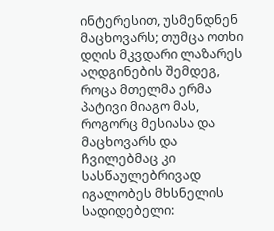ინტერესით, უსმენდნენ მაცხოვარს; თუმცა ოთხი დღის მკვდარი ლაზარეს აღდგინების შემდეგ, როცა მთელმა ერმა პატივი მიაგო მას, როგორც მესიასა და მაცხოვარს და ჩვილებმაც კი სასწაულებრივად იგალობეს მხსნელის სადიდებელი: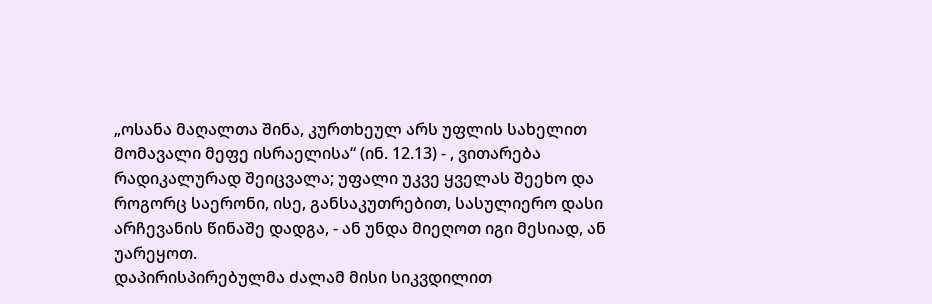„ოსანა მაღალთა შინა, კურთხეულ არს უფლის სახელით მომავალი მეფე ისრაელისა“ (ინ. 12.13) - , ვითარება რადიკალურად შეიცვალა; უფალი უკვე ყველას შეეხო და როგორც საერონი, ისე, განსაკუთრებით, სასულიერო დასი არჩევანის წინაშე დადგა, - ან უნდა მიეღოთ იგი მესიად, ან უარეყოთ.
დაპირისპირებულმა ძალამ მისი სიკვდილით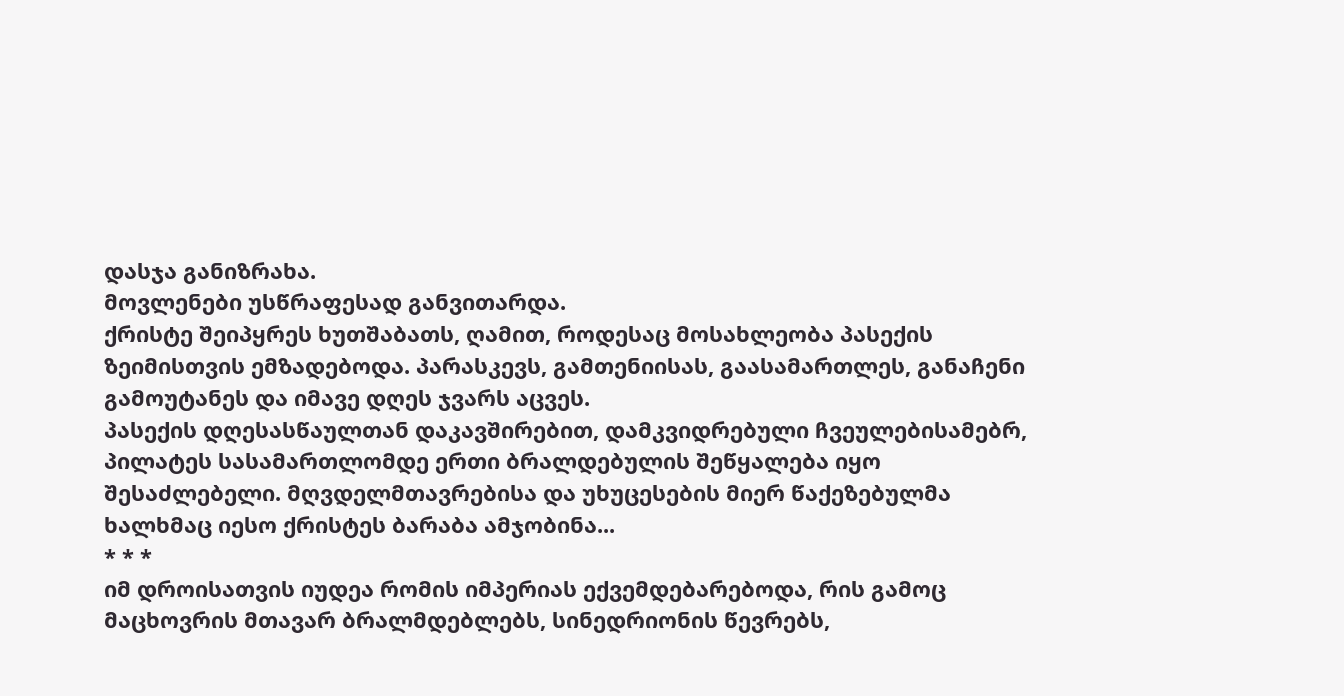დასჯა განიზრახა.
მოვლენები უსწრაფესად განვითარდა.
ქრისტე შეიპყრეს ხუთშაბათს, ღამით, როდესაც მოსახლეობა პასექის ზეიმისთვის ემზადებოდა. პარასკევს, გამთენიისას, გაასამართლეს, განაჩენი გამოუტანეს და იმავე დღეს ჯვარს აცვეს.
პასექის დღესასწაულთან დაკავშირებით, დამკვიდრებული ჩვეულებისამებრ, პილატეს სასამართლომდე ერთი ბრალდებულის შეწყალება იყო შესაძლებელი. მღვდელმთავრებისა და უხუცესების მიერ წაქეზებულმა ხალხმაც იესო ქრისტეს ბარაბა ამჯობინა...
* * *
იმ დროისათვის იუდეა რომის იმპერიას ექვემდებარებოდა, რის გამოც მაცხოვრის მთავარ ბრალმდებლებს, სინედრიონის წევრებს,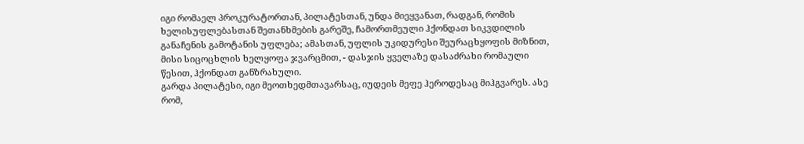იგი რომაელ პროკურატორთან, პილატესთან, უნდა მიეყვანათ, რადგან, რომის ხელისუფლებასთან შეთანხმების გარეშე, ჩამორთმეული ჰქონდათ სიკვდილის განაჩენის გამოტანის უფლება; ამასთან, უფლის უკიდურესი შეურაცხყოფის მიზნით, მისი სიცოცხლის ხელყოფა ჯვარცმით, - დასჯის ყველაზე დასაძრახი რომაული წესით, ჰქონდათ განზრახული.
გარდა პილატესი, იგი მეოთხედმთავარსაც, იუდეის მეფე ჰეროდესაც მიჰგვარეს. ასე რომ,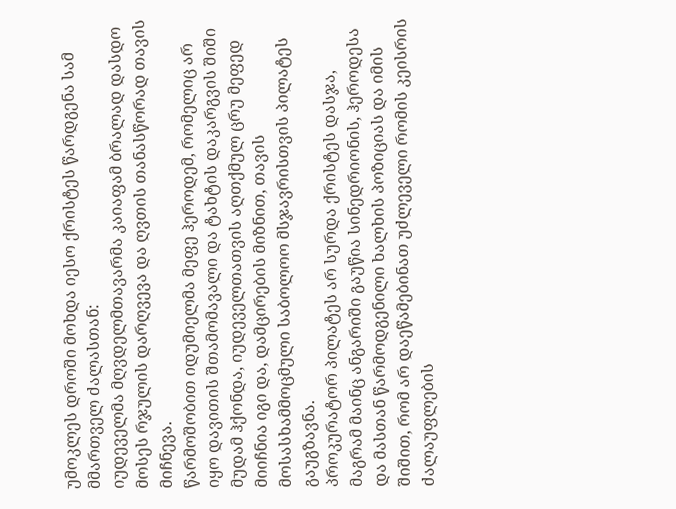უმოკლეს დროში მოხდა იესო ქრისტეს წარდგენა სამ მმართველ ძალასთან:
იუდეველმა მღვდელმთავარმა კაიაფამ ბრალად დასდო მოსეს რჯულის დარღვევა და ღვთის თანასწორად თავის მიჩნევა.
წარმოშობით იდუმიელმა მეფე ჰეროდემ, რომელიც არ იყო დავითის შთამომავალი და ტახტის დაკარგვის შიში მუდამ ჰქონდა, იუდეველთათვის აღთქმულ ცრუ მეფედ მიიჩნია იგი და, დამცირების მიზნით, თავის მოსასხამმოცმული საბოლოო მსჯავრისთვის პილატეს გაუგზავნა.
პროკურატორ პილატეს არ სურდა ქრისტეს დასჯა, მაგრამ მაინც ანგარიში გაუწია სინედრიონის, ჰეროდესა და მასთან წარმოდგენილი ხალხის პოზიციას და იმის შიშით, რომ არ დაეწამებინათ უძლეველი რომის კეისრის ძალაუფლების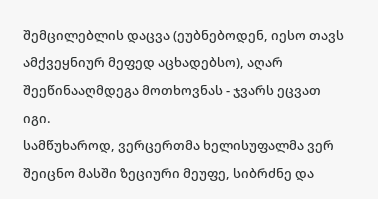შემცილებლის დაცვა (ეუბნებოდენ, იესო თავს ამქვეყნიურ მეფედ აცხადებსო), აღარ შეეწინააღმდეგა მოთხოვნას - ჯვარს ეცვათ იგი.
სამწუხაროდ, ვერცერთმა ხელისუფალმა ვერ შეიცნო მასში ზეციური მეუფე, სიბრძნე და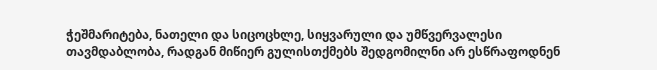ჭეშმარიტება, ნათელი და სიცოცხლე, სიყვარული და უმწვერვალესი თავმდაბლობა, რადგან მიწიერ გულისთქმებს შედგომილნი არ ესწრაფოდნენ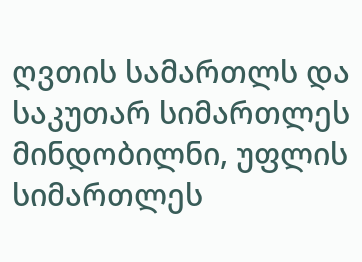ღვთის სამართლს და საკუთარ სიმართლეს მინდობილნი, უფლის სიმართლეს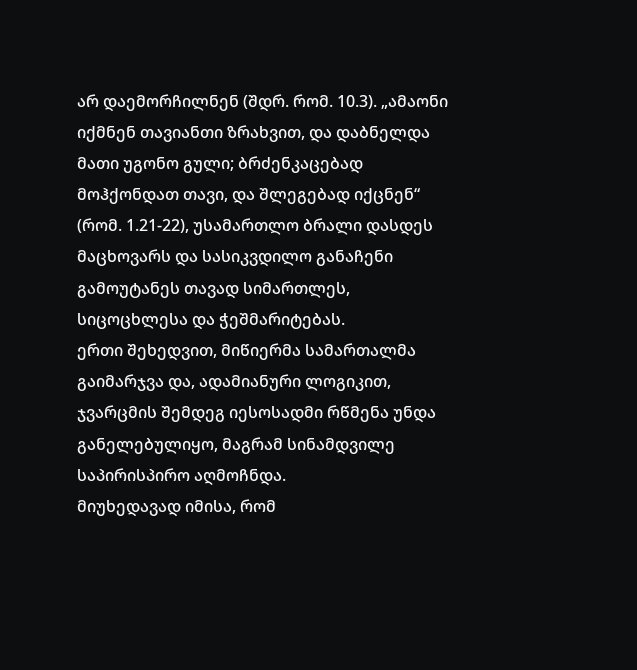არ დაემორჩილნენ (შდრ. რომ. 10.3). „ამაონი იქმნენ თავიანთი ზრახვით, და დაბნელდა მათი უგონო გული; ბრძენკაცებად მოჰქონდათ თავი, და შლეგებად იქცნენ“ (რომ. 1.21-22), უსამართლო ბრალი დასდეს მაცხოვარს და სასიკვდილო განაჩენი გამოუტანეს თავად სიმართლეს, სიცოცხლესა და ჭეშმარიტებას.
ერთი შეხედვით, მიწიერმა სამართალმა გაიმარჯვა და, ადამიანური ლოგიკით, ჯვარცმის შემდეგ იესოსადმი რწმენა უნდა განელებულიყო, მაგრამ სინამდვილე საპირისპირო აღმოჩნდა.
მიუხედავად იმისა, რომ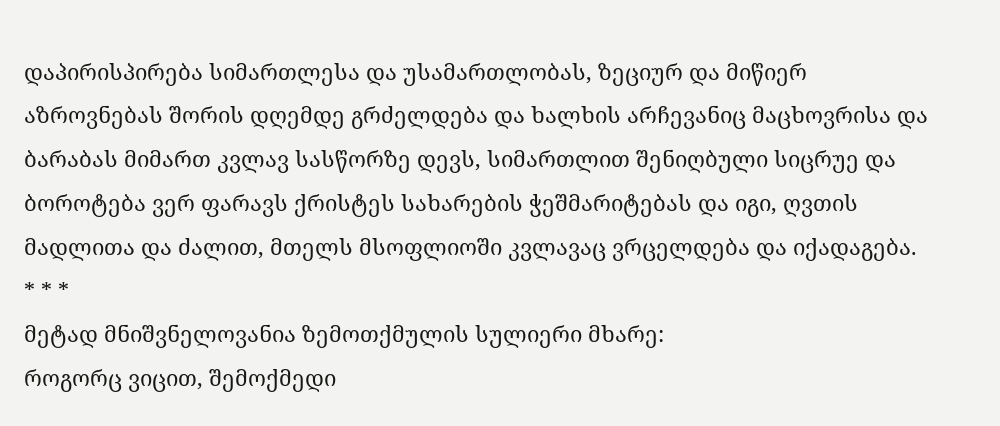დაპირისპირება სიმართლესა და უსამართლობას, ზეციურ და მიწიერ აზროვნებას შორის დღემდე გრძელდება და ხალხის არჩევანიც მაცხოვრისა და ბარაბას მიმართ კვლავ სასწორზე დევს, სიმართლით შენიღბული სიცრუე და ბოროტება ვერ ფარავს ქრისტეს სახარების ჭეშმარიტებას და იგი, ღვთის მადლითა და ძალით, მთელს მსოფლიოში კვლავაც ვრცელდება და იქადაგება.
* * *
მეტად მნიშვნელოვანია ზემოთქმულის სულიერი მხარე:
როგორც ვიცით, შემოქმედი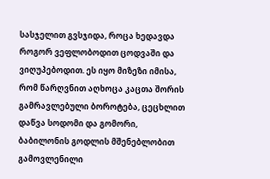სასჯელით გვსჯიდა, როცა ხედავდა როგორ ვეფლობოდით ცოდვაში და ვიღუპებოდით. ეს იყო მიზეზი იმისა, რომ წარღვნით აღხოცა კაცთა შორის გამრავლებული ბოროტება, ცეცხლით დაწვა სოდომი და გომორი, ბაბილონის გოდლის მშენებლობით გამოვლენილი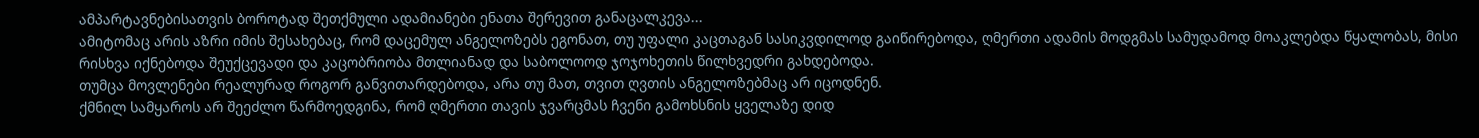ამპარტავნებისათვის ბოროტად შეთქმული ადამიანები ენათა შერევით განაცალკევა...
ამიტომაც არის აზრი იმის შესახებაც, რომ დაცემულ ანგელოზებს ეგონათ, თუ უფალი კაცთაგან სასიკვდილოდ გაიწირებოდა, ღმერთი ადამის მოდგმას სამუდამოდ მოაკლებდა წყალობას, მისი რისხვა იქნებოდა შეუქცევადი და კაცობრიობა მთლიანად და საბოლოოდ ჯოჯოხეთის წილხვედრი გახდებოდა.
თუმცა მოვლენები რეალურად როგორ განვითარდებოდა, არა თუ მათ, თვით ღვთის ანგელოზებმაც არ იცოდნენ.
ქმნილ სამყაროს არ შეეძლო წარმოედგინა, რომ ღმერთი თავის ჯვარცმას ჩვენი გამოხსნის ყველაზე დიდ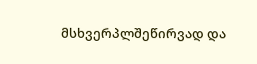მსხვერპლშეწირვად და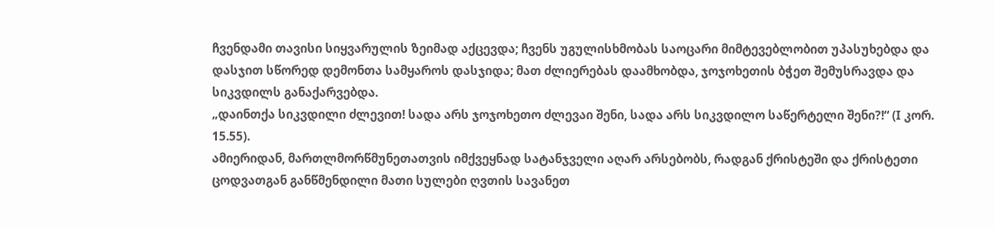ჩვენდამი თავისი სიყვარულის ზეიმად აქცევდა; ჩვენს უგულისხმობას საოცარი მიმტევებლობით უპასუხებდა და დასჯით სწორედ დემონთა სამყაროს დასჯიდა; მათ ძლიერებას დაამხობდა, ჯოჯოხეთის ბჭეთ შემუსრავდა და სიკვდილს განაქარვებდა.
„დაინთქა სიკვდილი ძლევით! სადა არს ჯოჯოხეთო ძლევაი შენი, სადა არს სიკვდილო საწერტელი შენი?!“ (I კორ. 15.55).
ამიერიდან, მართლმორწმუნეთათვის იმქვეყნად სატანჯველი აღარ არსებობს, რადგან ქრისტეში და ქრისტეთი ცოდვათგან განწმენდილი მათი სულები ღვთის სავანეთ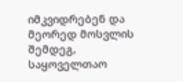იმკვიდრებენ და მეორედ მოსვლის შემდეგ, საყოველთაო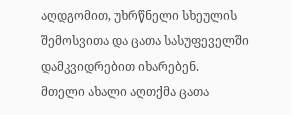აღდგომით, უხრწნელი სხეულის შემოსვითა და ცათა სასუფეველში დამკვიდრებით იხარებენ.
მთელი ახალი აღთქმა ცათა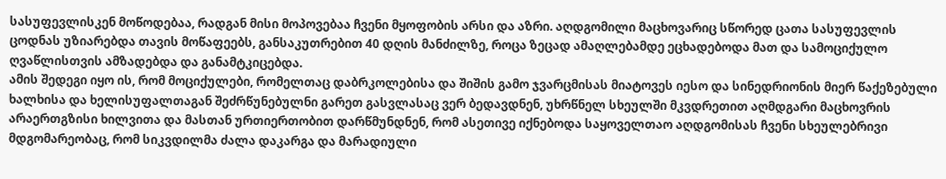სასუფევლისკენ მოწოდებაა, რადგან მისი მოპოვებაა ჩვენი მყოფობის არსი და აზრი. აღდგომილი მაცხოვარიც სწორედ ცათა სასუფევლის ცოდნას უზიარებდა თავის მოწაფეებს, განსაკუთრებით 40 დღის მანძილზე, როცა ზეცად ამაღლებამდე ეცხადებოდა მათ და სამოციქულო ღვაწლისთვის ამზადებდა და განამტკიცებდა.
ამის შედეგი იყო ის, რომ მოციქულები, რომელთაც დაბრკოლებისა და შიშის გამო ჯვარცმისას მიატოვეს იესო და სინედრიონის მიერ წაქეზებული ხალხისა და ხელისუფალთაგან შეძრწუნებულნი გარეთ გასვლასაც ვერ ბედავდნენ, უხრწნელ სხეულში მკვდრეთით აღმდგარი მაცხოვრის არაერთგზისი ხილვითა და მასთან ურთიერთობით დარწმუნდნენ, რომ ასეთივე იქნებოდა საყოველთაო აღდგომისას ჩვენი სხეულებრივი მდგომარეობაც, რომ სიკვდილმა ძალა დაკარგა და მარადიული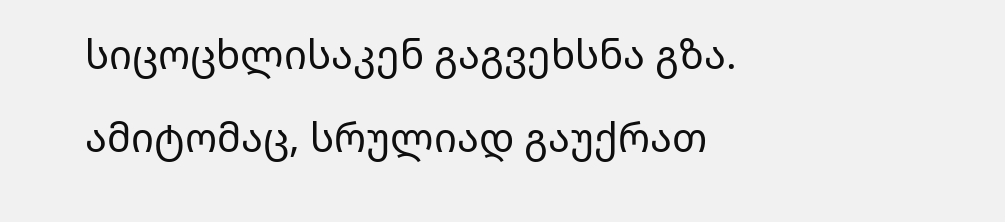სიცოცხლისაკენ გაგვეხსნა გზა. ამიტომაც, სრულიად გაუქრათ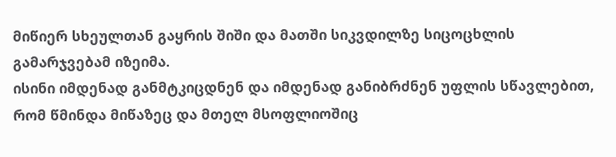მიწიერ სხეულთან გაყრის შიში და მათში სიკვდილზე სიცოცხლის გამარჯვებამ იზეიმა.
ისინი იმდენად განმტკიცდნენ და იმდენად განიბრძნენ უფლის სწავლებით, რომ წმინდა მიწაზეც და მთელ მსოფლიოშიც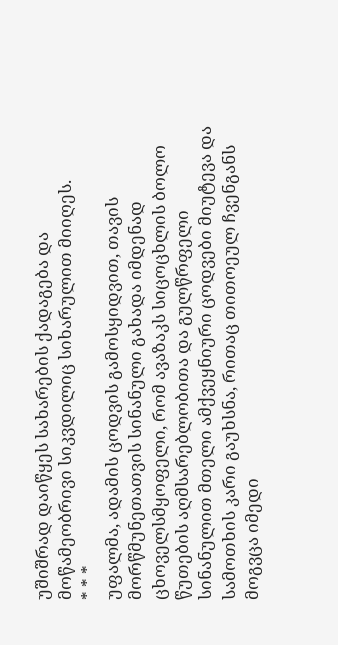უშიშრად დაიწყეს სახარების ქადაგება და მოწამეობრივი სიკვდილიც სიხარულით მიიღეს.
* * *
უფალმა, ადამის ცოდვის გამოსყიდვით, თავის მორწმუნეთათვის სინანული გახადა იმდენად ცხოველსმყოფელი, რომ ავაზაკს სიცოცხლის ბოლო წუთების აღმსარებლობითა და გულწრფელი სინანულით მთელი ამქვეყნიური ცოდვები მიუტევა და სამოთხის კარი გაუხსნა, რითაც თითოეულ ჩვენგანს მოგვცა იმედი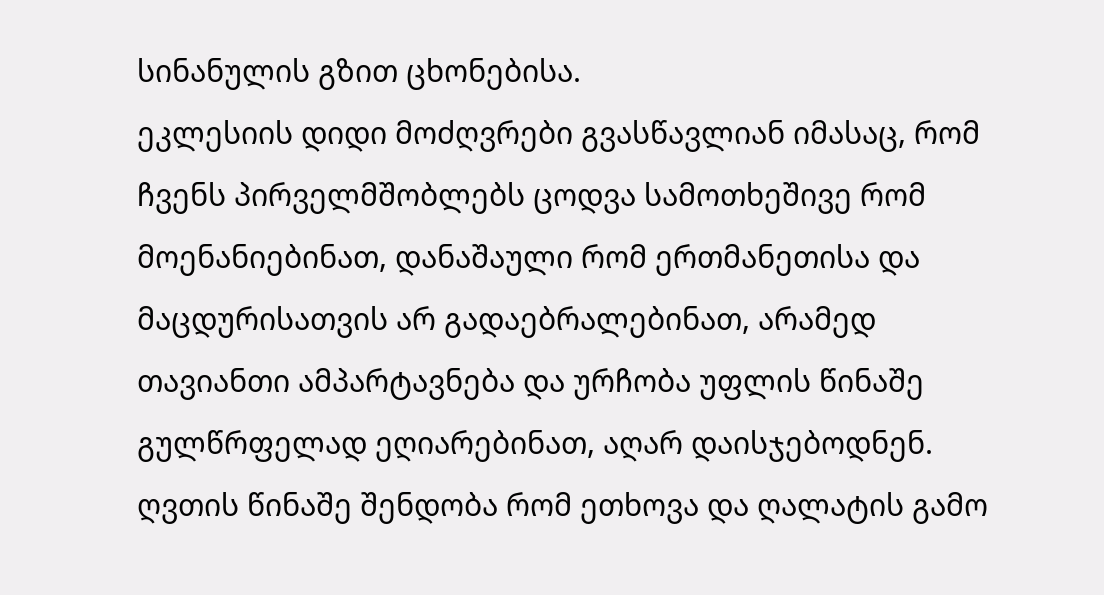სინანულის გზით ცხონებისა.
ეკლესიის დიდი მოძღვრები გვასწავლიან იმასაც, რომ ჩვენს პირველმშობლებს ცოდვა სამოთხეშივე რომ მოენანიებინათ, დანაშაული რომ ერთმანეთისა და მაცდურისათვის არ გადაებრალებინათ, არამედ თავიანთი ამპარტავნება და ურჩობა უფლის წინაშე გულწრფელად ეღიარებინათ, აღარ დაისჯებოდნენ.
ღვთის წინაშე შენდობა რომ ეთხოვა და ღალატის გამო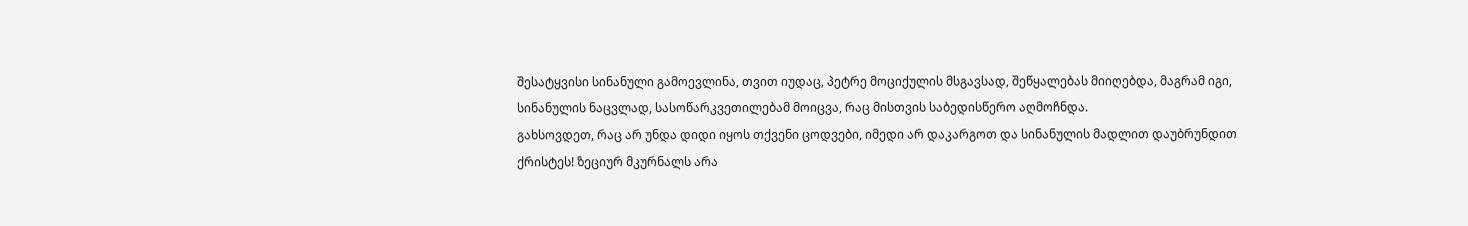შესატყვისი სინანული გამოევლინა, თვით იუდაც, პეტრე მოციქულის მსგავსად, შეწყალებას მიიღებდა, მაგრამ იგი, სინანულის ნაცვლად, სასოწარკვეთილებამ მოიცვა, რაც მისთვის საბედისწერო აღმოჩნდა.
გახსოვდეთ, რაც არ უნდა დიდი იყოს თქვენი ცოდვები, იმედი არ დაკარგოთ და სინანულის მადლით დაუბრუნდით ქრისტეს! ზეციურ მკურნალს არა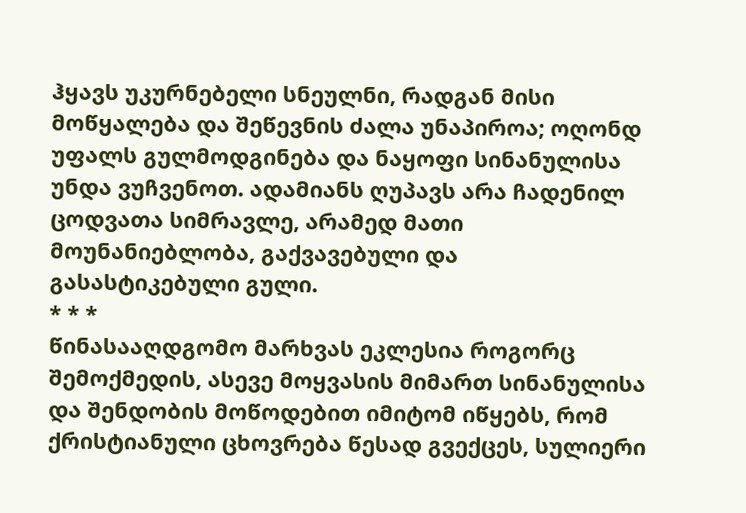ჰყავს უკურნებელი სნეულნი, რადგან მისი მოწყალება და შეწევნის ძალა უნაპიროა; ოღონდ უფალს გულმოდგინება და ნაყოფი სინანულისა უნდა ვუჩვენოთ. ადამიანს ღუპავს არა ჩადენილ ცოდვათა სიმრავლე, არამედ მათი მოუნანიებლობა, გაქვავებული და გასასტიკებული გული.
* * *
წინასააღდგომო მარხვას ეკლესია როგორც შემოქმედის, ასევე მოყვასის მიმართ სინანულისა და შენდობის მოწოდებით იმიტომ იწყებს, რომ ქრისტიანული ცხოვრება წესად გვექცეს, სულიერი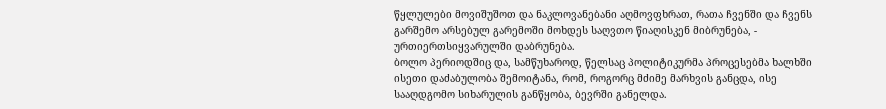წყლულები მოვიშუშოთ და ნაკლოვანებანი აღმოვფხრათ, რათა ჩვენში და ჩვენს გარშემო არსებულ გარემოში მოხდეს საღვთო წიაღისკენ მიბრუნება, - ურთიერთსიყვარულში დაბრუნება.
ბოლო პერიოდშიც და, სამწუხაროდ, წელსაც პოლიტიკურმა პროცესებმა ხალხში ისეთი დაძაბულობა შემოიტანა, რომ, როგორც მძიმე მარხვის განცდა, ისე სააღდგომო სიხარულის განწყობა, ბევრში განელდა.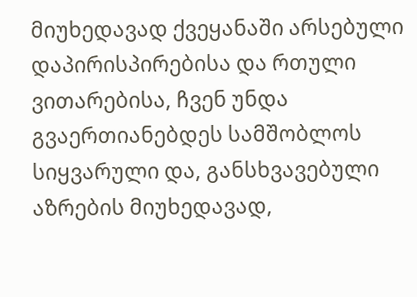მიუხედავად ქვეყანაში არსებული დაპირისპირებისა და რთული ვითარებისა, ჩვენ უნდა გვაერთიანებდეს სამშობლოს სიყვარული და, განსხვავებული აზრების მიუხედავად,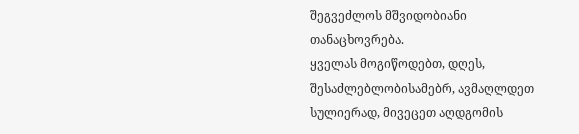შეგვეძლოს მშვიდობიანი თანაცხოვრება.
ყველას მოგიწოდებთ, დღეს, შესაძლებლობისამებრ, ავმაღლდეთ სულიერად, მივეცეთ აღდგომის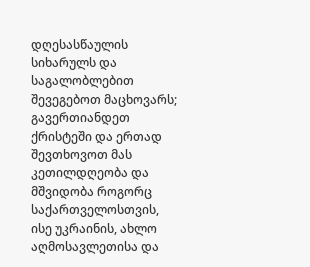დღესასწაულის სიხარულს და საგალობლებით შევეგებოთ მაცხოვარს; გავერთიანდეთ ქრისტეში და ერთად შევთხოვოთ მას კეთილდღეობა და მშვიდობა როგორც საქართველოსთვის, ისე უკრაინის, ახლო აღმოსავლეთისა და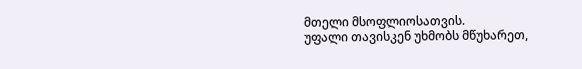მთელი მსოფლიოსათვის.
უფალი თავისკენ უხმობს მწუხარეთ,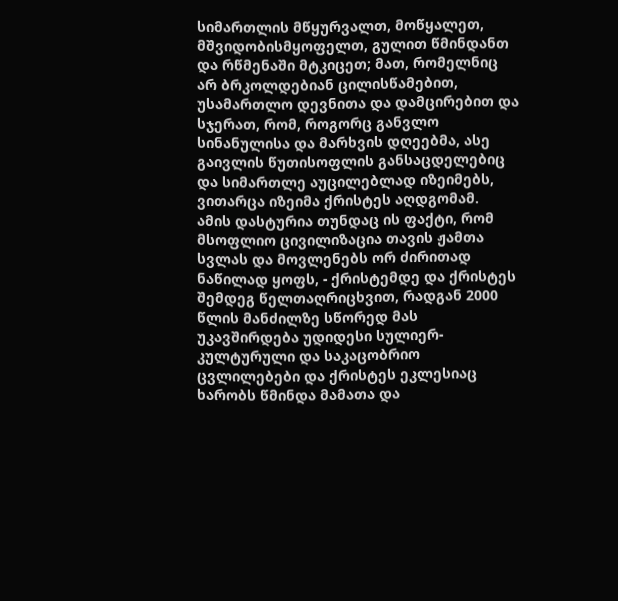სიმართლის მწყურვალთ, მოწყალეთ, მშვიდობისმყოფელთ, გულით წმინდანთ და რწმენაში მტკიცეთ; მათ, რომელნიც არ ბრკოლდებიან ცილისწამებით, უსამართლო დევნითა და დამცირებით და სჯერათ, რომ, როგორც განვლო სინანულისა და მარხვის დღეებმა, ასე გაივლის წუთისოფლის განსაცდელებიც და სიმართლე აუცილებლად იზეიმებს, ვითარცა იზეიმა ქრისტეს აღდგომამ.
ამის დასტურია თუნდაც ის ფაქტი, რომ მსოფლიო ცივილიზაცია თავის ჟამთა სვლას და მოვლენებს ორ ძირითად ნაწილად ყოფს, - ქრისტემდე და ქრისტეს შემდეგ წელთაღრიცხვით, რადგან 2000 წლის მანძილზე სწორედ მას უკავშირდება უდიდესი სულიერ-კულტურული და საკაცობრიო ცვლილებები და ქრისტეს ეკლესიაც ხარობს წმინდა მამათა და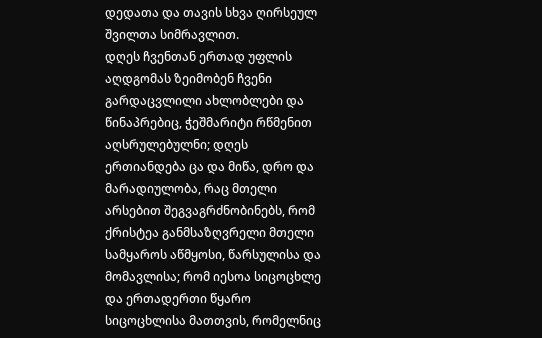დედათა და თავის სხვა ღირსეულ შვილთა სიმრავლით.
დღეს ჩვენთან ერთად უფლის აღდგომას ზეიმობენ ჩვენი გარდაცვლილი ახლობლები და წინაპრებიც, ჭეშმარიტი რწმენით აღსრულებულნი; დღეს ერთიანდება ცა და მიწა, დრო და მარადიულობა, რაც მთელი არსებით შეგვაგრძნობინებს, რომ ქრისტეა განმსაზღვრელი მთელი სამყაროს აწმყოსი, წარსულისა და მომავლისა; რომ იესოა სიცოცხლე და ერთადერთი წყარო სიცოცხლისა მათთვის, რომელნიც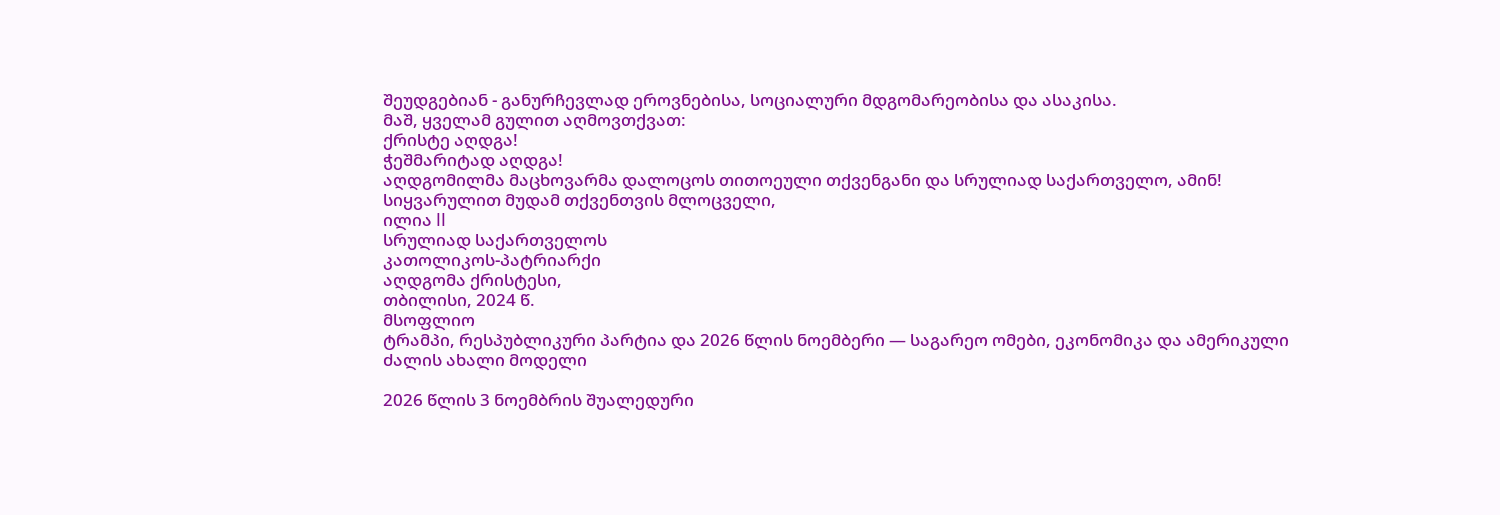შეუდგებიან - განურჩევლად ეროვნებისა, სოციალური მდგომარეობისა და ასაკისა.
მაშ, ყველამ გულით აღმოვთქვათ:
ქრისტე აღდგა!
ჭეშმარიტად აღდგა!
აღდგომილმა მაცხოვარმა დალოცოს თითოეული თქვენგანი და სრულიად საქართველო, ამინ!
სიყვარულით მუდამ თქვენთვის მლოცველი,
ილია II
სრულიად საქართველოს
კათოლიკოს-პატრიარქი
აღდგომა ქრისტესი,
თბილისი, 2024 წ.
მსოფლიო
ტრამპი, რესპუბლიკური პარტია და 2026 წლის ნოემბერი — საგარეო ომები, ეკონომიკა და ამერიკული ძალის ახალი მოდელი

2026 წლის 3 ნოემბრის შუალედური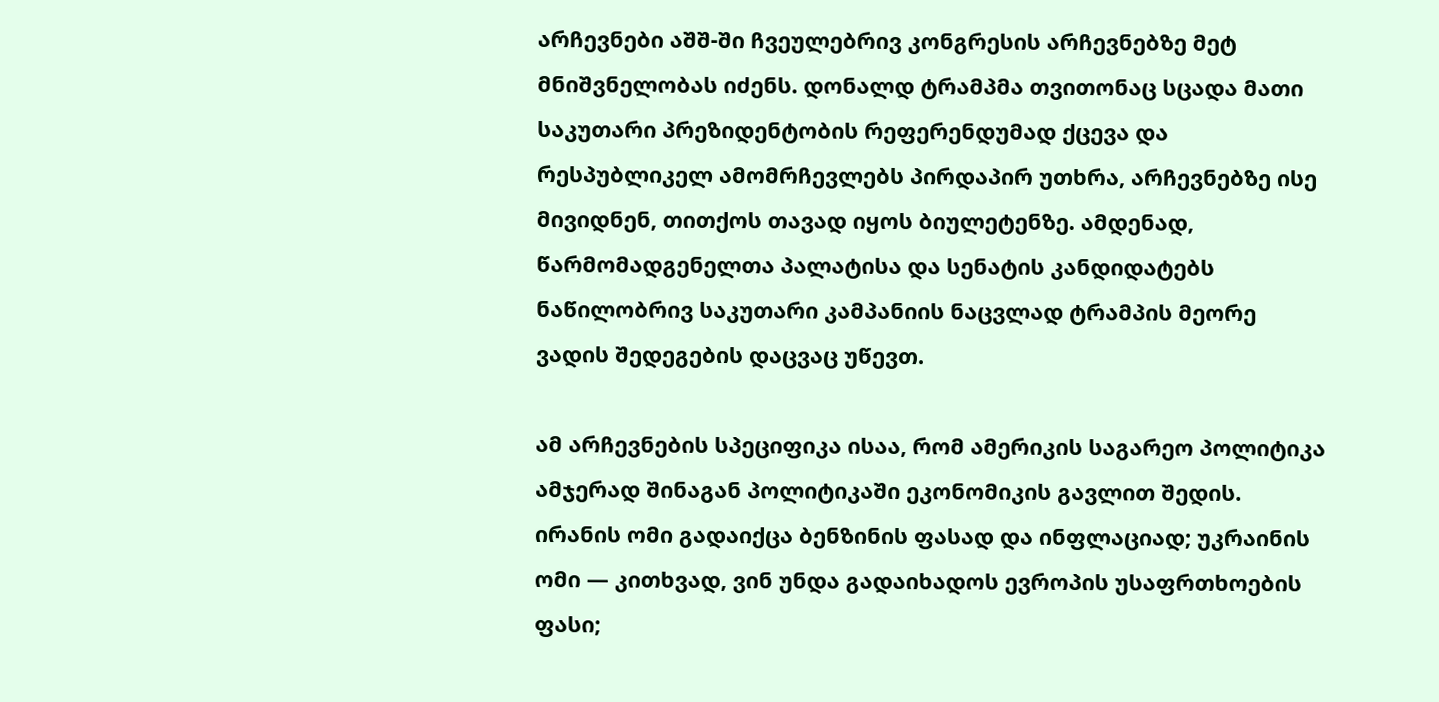არჩევნები აშშ-ში ჩვეულებრივ კონგრესის არჩევნებზე მეტ მნიშვნელობას იძენს. დონალდ ტრამპმა თვითონაც სცადა მათი საკუთარი პრეზიდენტობის რეფერენდუმად ქცევა და რესპუბლიკელ ამომრჩევლებს პირდაპირ უთხრა, არჩევნებზე ისე მივიდნენ, თითქოს თავად იყოს ბიულეტენზე. ამდენად, წარმომადგენელთა პალატისა და სენატის კანდიდატებს ნაწილობრივ საკუთარი კამპანიის ნაცვლად ტრამპის მეორე ვადის შედეგების დაცვაც უწევთ.

ამ არჩევნების სპეციფიკა ისაა, რომ ამერიკის საგარეო პოლიტიკა ამჯერად შინაგან პოლიტიკაში ეკონომიკის გავლით შედის. ირანის ომი გადაიქცა ბენზინის ფასად და ინფლაციად; უკრაინის ომი — კითხვად, ვინ უნდა გადაიხადოს ევროპის უსაფრთხოების ფასი;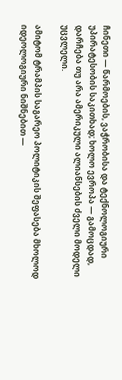ჩინეთი — წარმოების, ვაჭრობისა და ტექნოლოგიური უპირატესობის საკითხად; ხოლო ევროპა — გამოცდად, დარჩება თუ არა ამერიკული ალიანსების ძველი მოდელი უცვლელი.

ამიტომ ტრამპის საგარეო პოლიტიკის შეფასება მხოლოდ იდეოლოგიური ნიშნებით —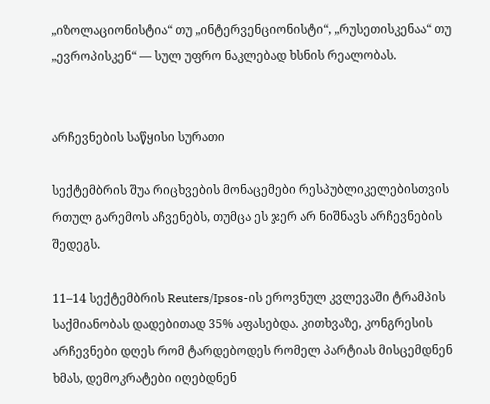„იზოლაციონისტია“ თუ „ინტერვენციონისტი“, „რუსეთისკენაა“ თუ „ევროპისკენ“ — სულ უფრო ნაკლებად ხსნის რეალობას.


არჩევნების საწყისი სურათი

სექტემბრის შუა რიცხვების მონაცემები რესპუბლიკელებისთვის რთულ გარემოს აჩვენებს, თუმცა ეს ჯერ არ ნიშნავს არჩევნების შედეგს.

11–14 სექტემბრის Reuters/Ipsos-ის ეროვნულ კვლევაში ტრამპის საქმიანობას დადებითად 35% აფასებდა. კითხვაზე, კონგრესის არჩევნები დღეს რომ ტარდებოდეს რომელ პარტიას მისცემდნენ ხმას, დემოკრატები იღებდნენ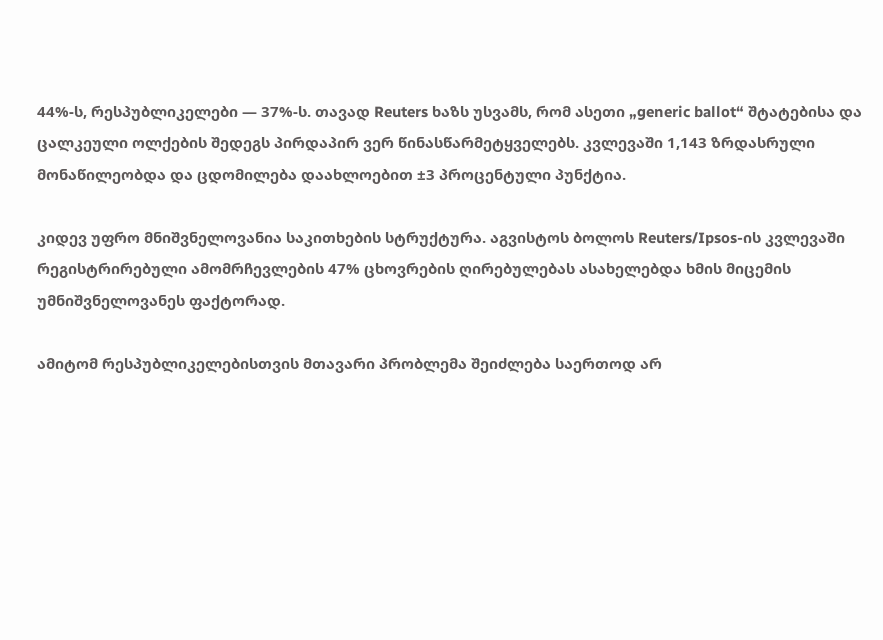44%-ს, რესპუბლიკელები — 37%-ს. თავად Reuters ხაზს უსვამს, რომ ასეთი „generic ballot“ შტატებისა და ცალკეული ოლქების შედეგს პირდაპირ ვერ წინასწარმეტყველებს. კვლევაში 1,143 ზრდასრული მონაწილეობდა და ცდომილება დაახლოებით ±3 პროცენტული პუნქტია.

კიდევ უფრო მნიშვნელოვანია საკითხების სტრუქტურა. აგვისტოს ბოლოს Reuters/Ipsos-ის კვლევაში რეგისტრირებული ამომრჩევლების 47% ცხოვრების ღირებულებას ასახელებდა ხმის მიცემის უმნიშვნელოვანეს ფაქტორად.

ამიტომ რესპუბლიკელებისთვის მთავარი პრობლემა შეიძლება საერთოდ არ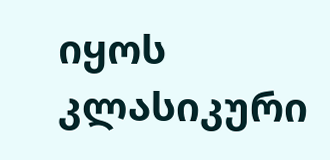იყოს კლასიკური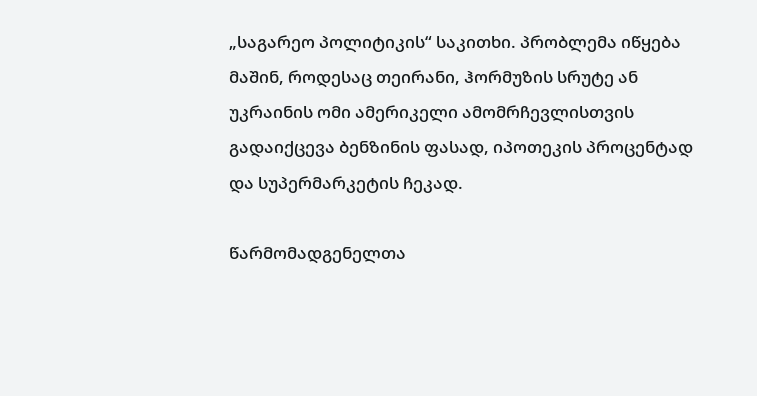„საგარეო პოლიტიკის“ საკითხი. პრობლემა იწყება მაშინ, როდესაც თეირანი, ჰორმუზის სრუტე ან უკრაინის ომი ამერიკელი ამომრჩევლისთვის გადაიქცევა ბენზინის ფასად, იპოთეკის პროცენტად და სუპერმარკეტის ჩეკად.

წარმომადგენელთა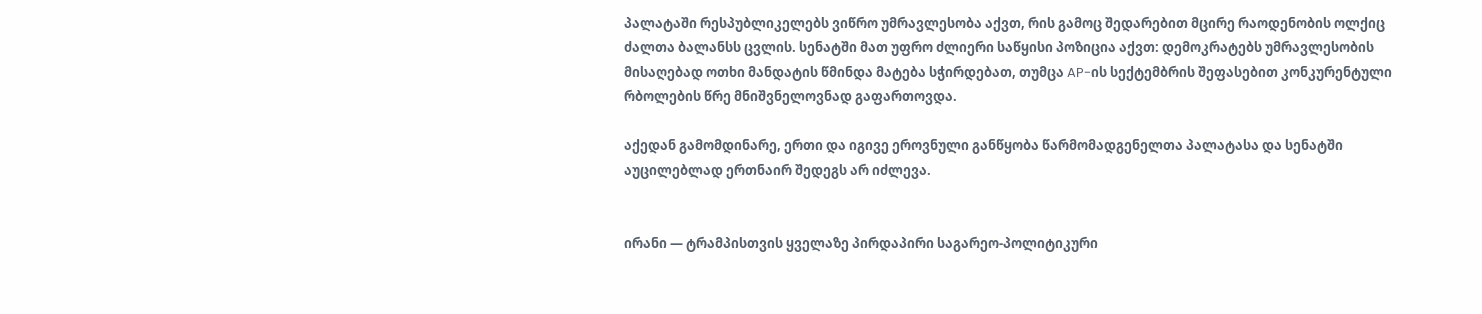პალატაში რესპუბლიკელებს ვიწრო უმრავლესობა აქვთ, რის გამოც შედარებით მცირე რაოდენობის ოლქიც ძალთა ბალანსს ცვლის. სენატში მათ უფრო ძლიერი საწყისი პოზიცია აქვთ: დემოკრატებს უმრავლესობის მისაღებად ოთხი მანდატის წმინდა მატება სჭირდებათ, თუმცა AP-ის სექტემბრის შეფასებით კონკურენტული რბოლების წრე მნიშვნელოვნად გაფართოვდა.

აქედან გამომდინარე, ერთი და იგივე ეროვნული განწყობა წარმომადგენელთა პალატასა და სენატში აუცილებლად ერთნაირ შედეგს არ იძლევა.


ირანი — ტრამპისთვის ყველაზე პირდაპირი საგარეო-პოლიტიკური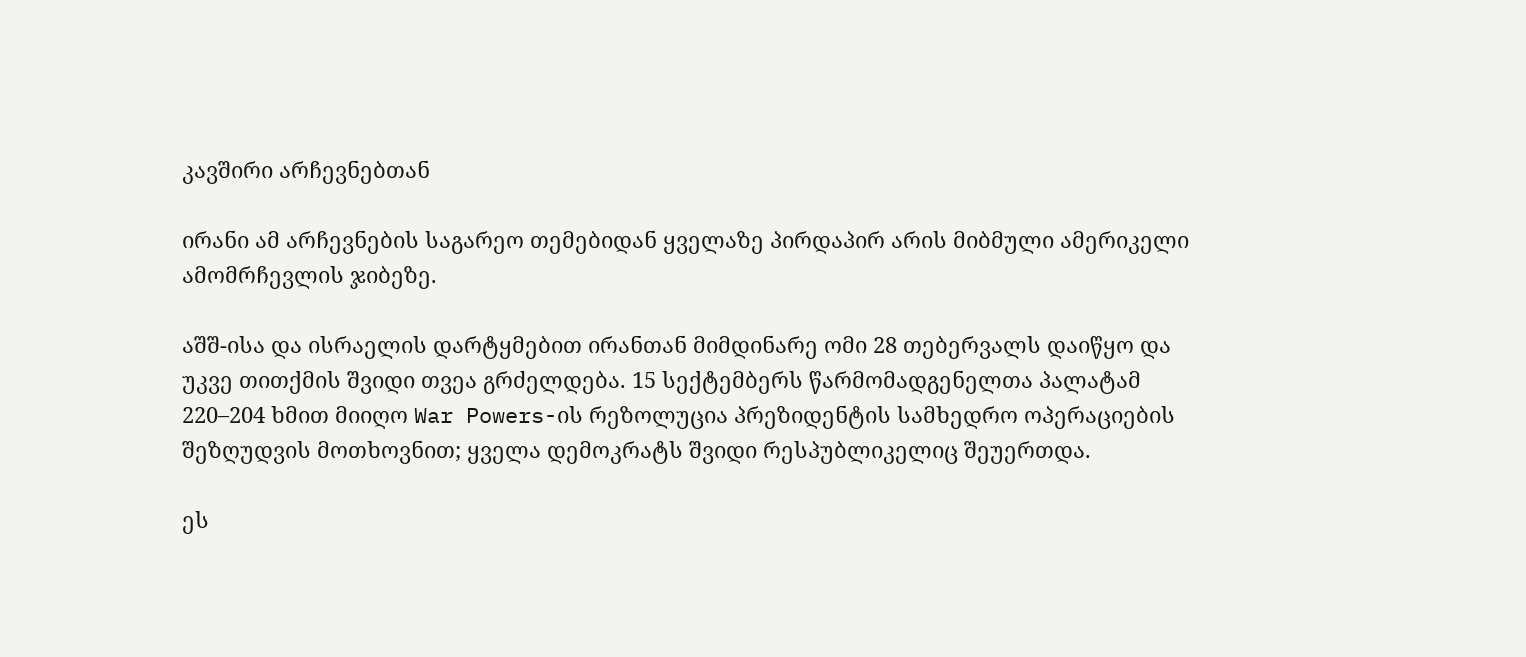კავშირი არჩევნებთან

ირანი ამ არჩევნების საგარეო თემებიდან ყველაზე პირდაპირ არის მიბმული ამერიკელი ამომრჩევლის ჯიბეზე.

აშშ-ისა და ისრაელის დარტყმებით ირანთან მიმდინარე ომი 28 თებერვალს დაიწყო და უკვე თითქმის შვიდი თვეა გრძელდება. 15 სექტემბერს წარმომადგენელთა პალატამ 220–204 ხმით მიიღო War Powers-ის რეზოლუცია პრეზიდენტის სამხედრო ოპერაციების შეზღუდვის მოთხოვნით; ყველა დემოკრატს შვიდი რესპუბლიკელიც შეუერთდა.

ეს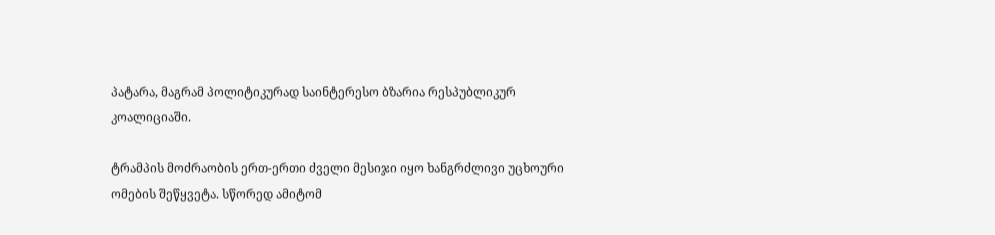პატარა, მაგრამ პოლიტიკურად საინტერესო ბზარია რესპუბლიკურ კოალიციაში.

ტრამპის მოძრაობის ერთ-ერთი ძველი მესიჯი იყო ხანგრძლივი უცხოური ომების შეწყვეტა. სწორედ ამიტომ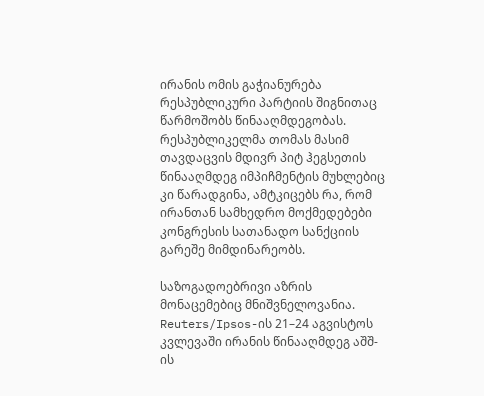ირანის ომის გაჭიანურება რესპუბლიკური პარტიის შიგნითაც წარმოშობს წინააღმდეგობას. რესპუბლიკელმა თომას მასიმ თავდაცვის მდივრ პიტ ჰეგსეთის წინააღმდეგ იმპიჩმენტის მუხლებიც კი წარადგინა, ამტკიცებს რა, რომ ირანთან სამხედრო მოქმედებები კონგრესის სათანადო სანქციის გარეშე მიმდინარეობს.

საზოგადოებრივი აზრის მონაცემებიც მნიშვნელოვანია. Reuters/Ipsos-ის 21–24 აგვისტოს კვლევაში ირანის წინააღმდეგ აშშ-ის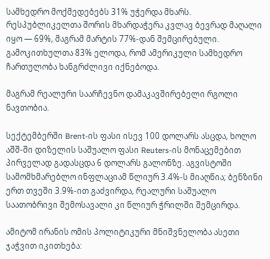სამხედრო მოქმედებებს 31% უჭერდა მხარს. რესპუბლიკელთა შორის მხარდაჭერა კვლავ ბევრად მაღალი იყო — 69%, მაგრამ მარტის 77%-დან შემცირებული. გამოკითხულთა 83% ელოდა, რომ ამერიკული სამხედრო ჩართულობა ხანგრძლივი იქნებოდა.

მაგრამ რეალური საარჩევნო დამაკავშირებელი რგოლი ნავთობია.

სექტემბერში Brent-ის ფასი ისევ 100 დოლარს ასცდა, ხოლო აშშ-ში დიზელის საშუალო ფასი Reuters-ის მონაცემებით პირველად გადასცდა 6 დოლარს გალონზე. აგვისტოში სამომხმარებლო ინფლაციამ წლიურ 3.4%-ს მიაღწია; ბენზინი ერთ თვეში 3.9%-ით გაძვირდა, რეალური საშუალო საათობრივი შემოსავალი კი წლიურ ჭრილში შემცირდა.

ამიტომ ირანის ომის პოლიტიკური მნიშვნელობა ასეთი ჯაჭვით იკითხება: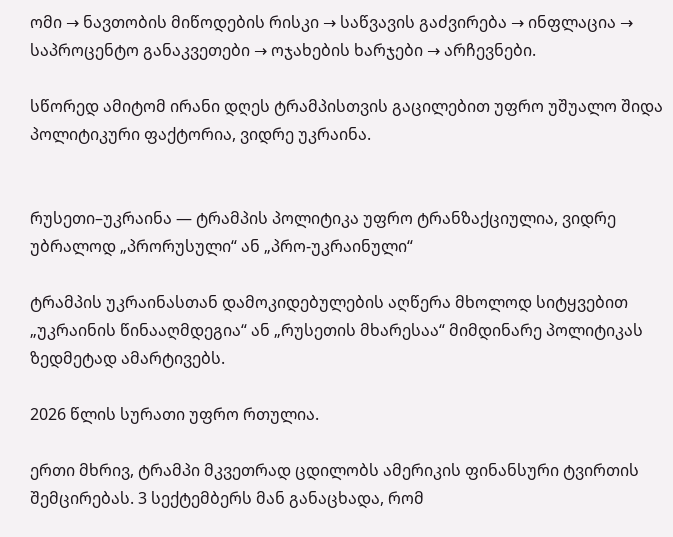ომი → ნავთობის მიწოდების რისკი → საწვავის გაძვირება → ინფლაცია → საპროცენტო განაკვეთები → ოჯახების ხარჯები → არჩევნები.

სწორედ ამიტომ ირანი დღეს ტრამპისთვის გაცილებით უფრო უშუალო შიდა პოლიტიკური ფაქტორია, ვიდრე უკრაინა.


რუსეთი–უკრაინა — ტრამპის პოლიტიკა უფრო ტრანზაქციულია, ვიდრე უბრალოდ „პრორუსული“ ან „პრო-უკრაინული“

ტრამპის უკრაინასთან დამოკიდებულების აღწერა მხოლოდ სიტყვებით „უკრაინის წინააღმდეგია“ ან „რუსეთის მხარესაა“ მიმდინარე პოლიტიკას ზედმეტად ამარტივებს.

2026 წლის სურათი უფრო რთულია.

ერთი მხრივ, ტრამპი მკვეთრად ცდილობს ამერიკის ფინანსური ტვირთის შემცირებას. 3 სექტემბერს მან განაცხადა, რომ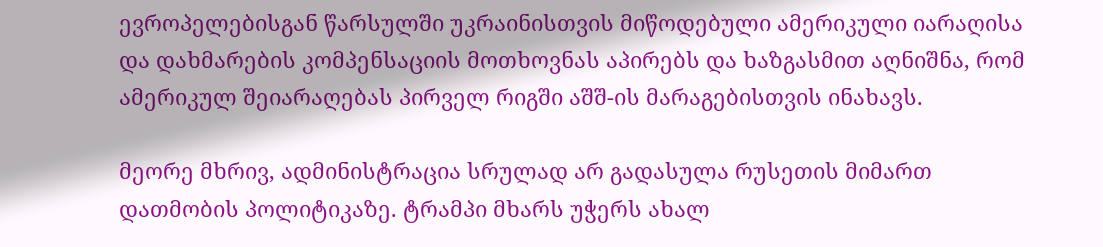ევროპელებისგან წარსულში უკრაინისთვის მიწოდებული ამერიკული იარაღისა და დახმარების კომპენსაციის მოთხოვნას აპირებს და ხაზგასმით აღნიშნა, რომ ამერიკულ შეიარაღებას პირველ რიგში აშშ-ის მარაგებისთვის ინახავს.

მეორე მხრივ, ადმინისტრაცია სრულად არ გადასულა რუსეთის მიმართ დათმობის პოლიტიკაზე. ტრამპი მხარს უჭერს ახალ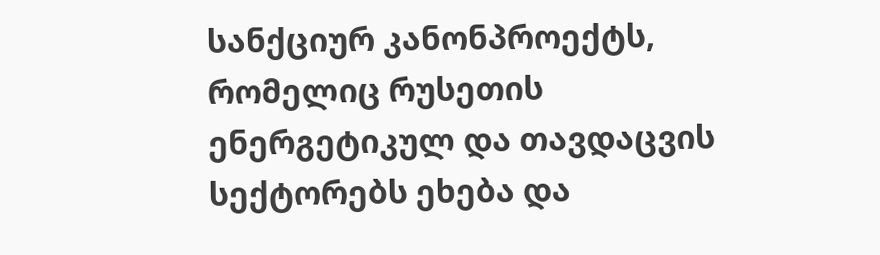სანქციურ კანონპროექტს, რომელიც რუსეთის ენერგეტიკულ და თავდაცვის სექტორებს ეხება და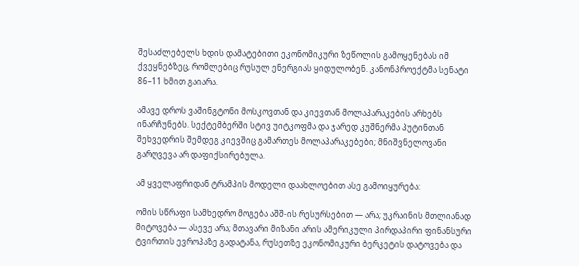შესაძლებელს ხდის დამატებითი ეკონომიკური ზეწოლის გამოყენებას იმ ქვეყნებზეც, რომლებიც რუსულ ენერგიას ყიდულობენ. კანონპროექტმა სენატი 86–11 ხმით გაიარა.

ამავე დროს ვაშინგტონი მოსკოვთან და კიევთან მოლაპარაკების არხებს ინარჩუნებს. სექტემბერში სტივ უიტკოფმა და ჯარედ კუშნერმა პუტინთან შეხვედრის შემდეგ კიევშიც გამართეს მოლაპარაკებები; მნიშვნელოვანი გარღვევა არ დაფიქსირებულა.

ამ ყველაფრიდან ტრამპის მოდელი დაახლოებით ასე გამოიყურება:

ომის სწრაფი სამხედრო მოგება აშშ-ის რესურსებით — არა; უკრაინის მთლიანად მიტოვება — ასევე არა; მთავარი მიზანი არის ამერიკული პირდაპირი ფინანსური ტვირთის ევროპაზე გადატანა, რუსეთზე ეკონომიკური ბერკეტის დატოვება და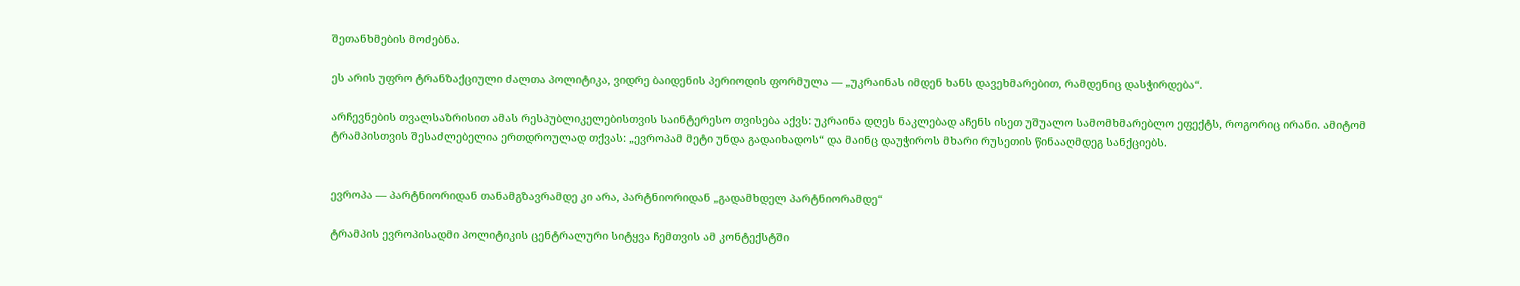შეთანხმების მოძებნა.

ეს არის უფრო ტრანზაქციული ძალთა პოლიტიკა, ვიდრე ბაიდენის პერიოდის ფორმულა — „უკრაინას იმდენ ხანს დავეხმარებით, რამდენიც დასჭირდება“.

არჩევნების თვალსაზრისით ამას რესპუბლიკელებისთვის საინტერესო თვისება აქვს: უკრაინა დღეს ნაკლებად აჩენს ისეთ უშუალო სამომხმარებლო ეფექტს, როგორიც ირანი. ამიტომ ტრამპისთვის შესაძლებელია ერთდროულად თქვას: „ევროპამ მეტი უნდა გადაიხადოს“ და მაინც დაუჭიროს მხარი რუსეთის წინააღმდეგ სანქციებს.


ევროპა — პარტნიორიდან თანამგზავრამდე კი არა, პარტნიორიდან „გადამხდელ პარტნიორამდე“

ტრამპის ევროპისადმი პოლიტიკის ცენტრალური სიტყვა ჩემთვის ამ კონტექსტში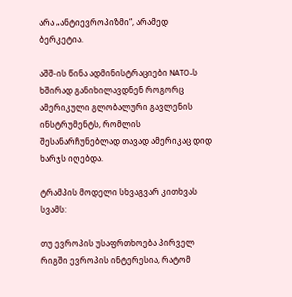არა „ანტიევროპიზმი“, არამედ ბერკეტია.

აშშ-ის წინა ადმინისტრაციები NATO-ს ხშირად განიხილავდნენ როგორც ამერიკული გლობალური გავლენის ინსტრუმენტს, რომლის შესანარჩუნებლად თავად ამერიკაც დიდ ხარჯს იღებდა.

ტრამპის მოდელი სხვაგვარ კითხვას სვამს:

თუ ევროპის უსაფრთხოება პირველ რიგში ევროპის ინტერესია, რატომ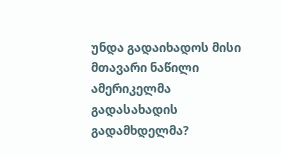უნდა გადაიხადოს მისი მთავარი ნაწილი ამერიკელმა გადასახადის გადამხდელმა?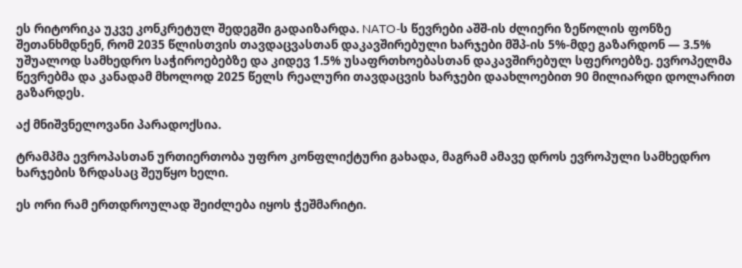ეს რიტორიკა უკვე კონკრეტულ შედეგში გადაიზარდა. NATO-ს წევრები აშშ-ის ძლიერი ზეწოლის ფონზე შეთანხმდნენ, რომ 2035 წლისთვის თავდაცვასთან დაკავშირებული ხარჯები მშპ-ის 5%-მდე გაზარდონ — 3.5% უშუალოდ სამხედრო საჭიროებებზე და კიდევ 1.5% უსაფრთხოებასთან დაკავშირებულ სფეროებზე. ევროპელმა წევრებმა და კანადამ მხოლოდ 2025 წელს რეალური თავდაცვის ხარჯები დაახლოებით 90 მილიარდი დოლარით გაზარდეს.

აქ მნიშვნელოვანი პარადოქსია.

ტრამპმა ევროპასთან ურთიერთობა უფრო კონფლიქტური გახადა, მაგრამ ამავე დროს ევროპული სამხედრო ხარჯების ზრდასაც შეუწყო ხელი.

ეს ორი რამ ერთდროულად შეიძლება იყოს ჭეშმარიტი.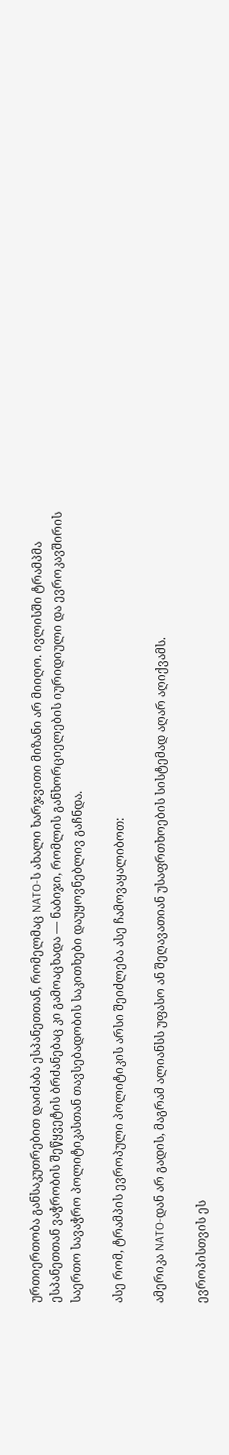ურთიერთობა განსაკუთრებით დაიძაბა ესპანეთთან, რომელმაც NATO-ს ახალი ხარჯვითი მიზანი არ მიიღო. ივლისში ტრამპმა ესპანეთთან ვაჭრობის შეწყვეტის ბრძანებაც კი გამოაცხადა — ნაბიჯი, რომლის განხორციელების იურიდიული და ევროკავშირის საერთო სავაჭრო პოლიტიკასთან თავსებადობის საკითხები დაუყოვნებლივ გაჩნდა.

ასე რომ, ტრამპის ევროპული პოლიტიკის არსი შეიძლება ასე ჩამოვაყალიბოთ:

ამერიკა NATO-დან არ გადის, მაგრამ ალიანსს უფასო ან შეღავათიან უსაფრთხოების სისტემად აღარ აღიქვამს.

ევროპისთვის ეს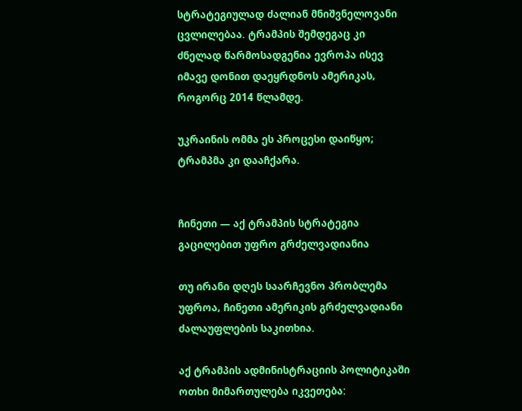სტრატეგიულად ძალიან მნიშვნელოვანი ცვლილებაა. ტრამპის შემდეგაც კი ძნელად წარმოსადგენია ევროპა ისევ იმავე დონით დაეყრდნოს ამერიკას, როგორც 2014 წლამდე.

უკრაინის ომმა ეს პროცესი დაიწყო; ტრამპმა კი დააჩქარა.


ჩინეთი — აქ ტრამპის სტრატეგია გაცილებით უფრო გრძელვადიანია

თუ ირანი დღეს საარჩევნო პრობლემა უფროა, ჩინეთი ამერიკის გრძელვადიანი ძალაუფლების საკითხია.

აქ ტრამპის ადმინისტრაციის პოლიტიკაში ოთხი მიმართულება იკვეთება: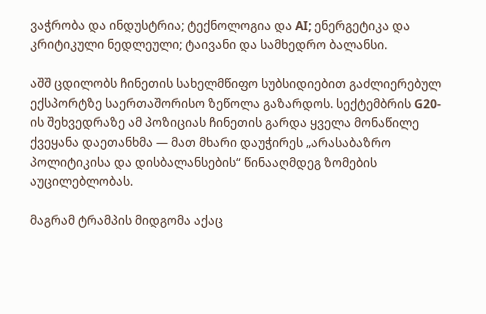ვაჭრობა და ინდუსტრია; ტექნოლოგია და AI; ენერგეტიკა და კრიტიკული ნედლეული; ტაივანი და სამხედრო ბალანსი.

აშშ ცდილობს ჩინეთის სახელმწიფო სუბსიდიებით გაძლიერებულ ექსპორტზე საერთაშორისო ზეწოლა გაზარდოს. სექტემბრის G20-ის შეხვედრაზე ამ პოზიციას ჩინეთის გარდა ყველა მონაწილე ქვეყანა დაეთანხმა — მათ მხარი დაუჭირეს „არასაბაზრო პოლიტიკისა და დისბალანსების“ წინააღმდეგ ზომების აუცილებლობას.

მაგრამ ტრამპის მიდგომა აქაც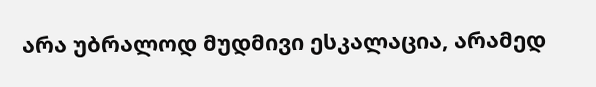არა უბრალოდ მუდმივი ესკალაცია, არამედ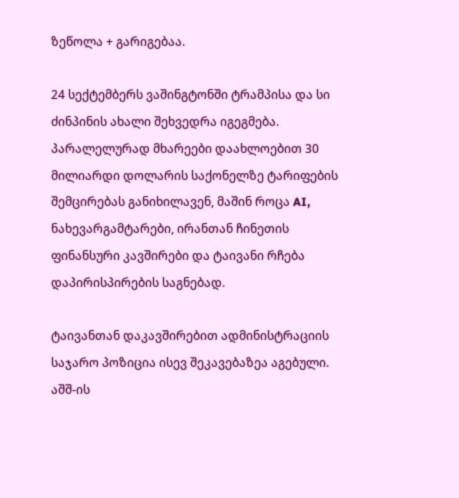ზეწოლა + გარიგებაა.

24 სექტემბერს ვაშინგტონში ტრამპისა და სი ძინპინის ახალი შეხვედრა იგეგმება. პარალელურად მხარეები დაახლოებით 30 მილიარდი დოლარის საქონელზე ტარიფების შემცირებას განიხილავენ, მაშინ როცა AI, ნახევარგამტარები, ირანთან ჩინეთის ფინანსური კავშირები და ტაივანი რჩება დაპირისპირების საგნებად.

ტაივანთან დაკავშირებით ადმინისტრაციის საჯარო პოზიცია ისევ შეკავებაზეა აგებული. აშშ-ის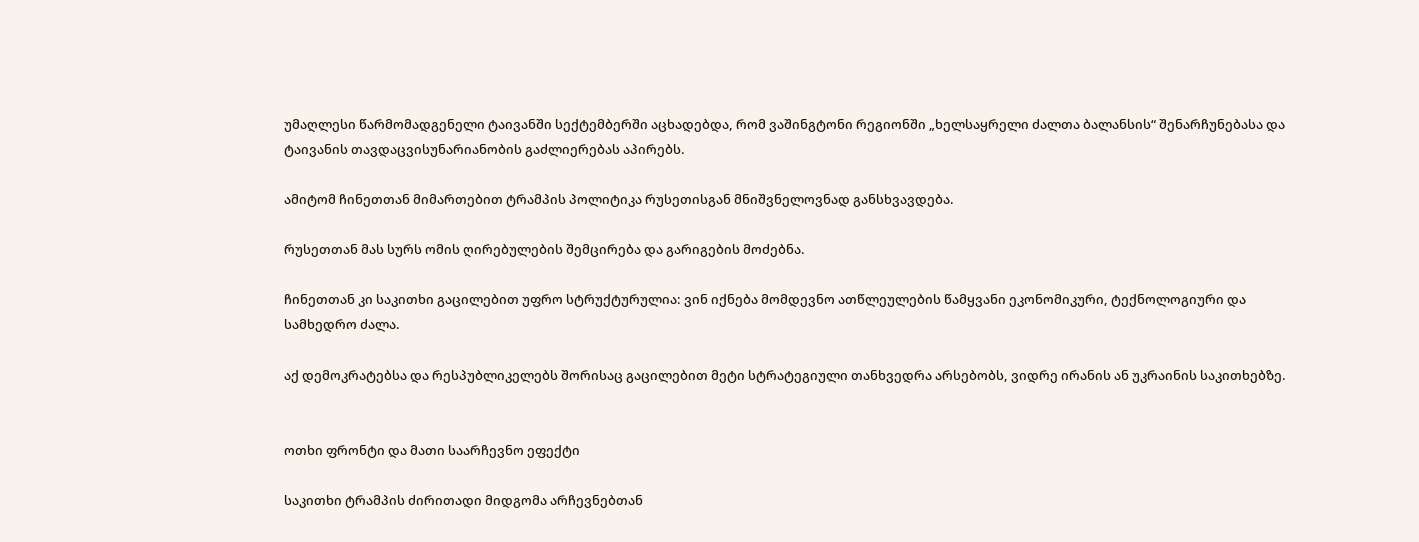უმაღლესი წარმომადგენელი ტაივანში სექტემბერში აცხადებდა, რომ ვაშინგტონი რეგიონში „ხელსაყრელი ძალთა ბალანსის“ შენარჩუნებასა და ტაივანის თავდაცვისუნარიანობის გაძლიერებას აპირებს.

ამიტომ ჩინეთთან მიმართებით ტრამპის პოლიტიკა რუსეთისგან მნიშვნელოვნად განსხვავდება.

რუსეთთან მას სურს ომის ღირებულების შემცირება და გარიგების მოძებნა.

ჩინეთთან კი საკითხი გაცილებით უფრო სტრუქტურულია: ვინ იქნება მომდევნო ათწლეულების წამყვანი ეკონომიკური, ტექნოლოგიური და სამხედრო ძალა.

აქ დემოკრატებსა და რესპუბლიკელებს შორისაც გაცილებით მეტი სტრატეგიული თანხვედრა არსებობს, ვიდრე ირანის ან უკრაინის საკითხებზე.


ოთხი ფრონტი და მათი საარჩევნო ეფექტი

საკითხი ტრამპის ძირითადი მიდგომა არჩევნებთან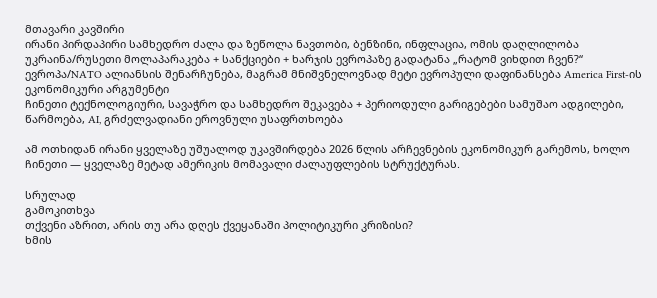მთავარი კავშირი
ირანი პირდაპირი სამხედრო ძალა და ზეწოლა ნავთობი, ბენზინი, ინფლაცია, ომის დაღლილობა
უკრაინა/რუსეთი მოლაპარაკება + სანქციები + ხარჯის ევროპაზე გადატანა „რატომ ვიხდით ჩვენ?“
ევროპა/NATO ალიანსის შენარჩუნება, მაგრამ მნიშვნელოვნად მეტი ევროპული დაფინანსება America First-ის ეკონომიკური არგუმენტი
ჩინეთი ტექნოლოგიური, სავაჭრო და სამხედრო შეკავება + პერიოდული გარიგებები სამუშაო ადგილები, წარმოება, AI, გრძელვადიანი ეროვნული უსაფრთხოება

ამ ოთხიდან ირანი ყველაზე უშუალოდ უკავშირდება 2026 წლის არჩევნების ეკონომიკურ გარემოს, ხოლო ჩინეთი — ყველაზე მეტად ამერიკის მომავალი ძალაუფლების სტრუქტურას.

სრულად
გამოკითხვა
თქვენი აზრით, არის თუ არა დღეს ქვეყანაში პოლიტიკური კრიზისი?
ხმის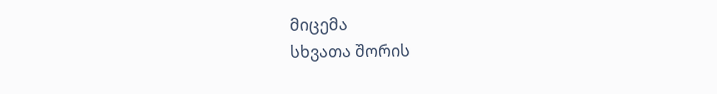მიცემა
სხვათა შორის